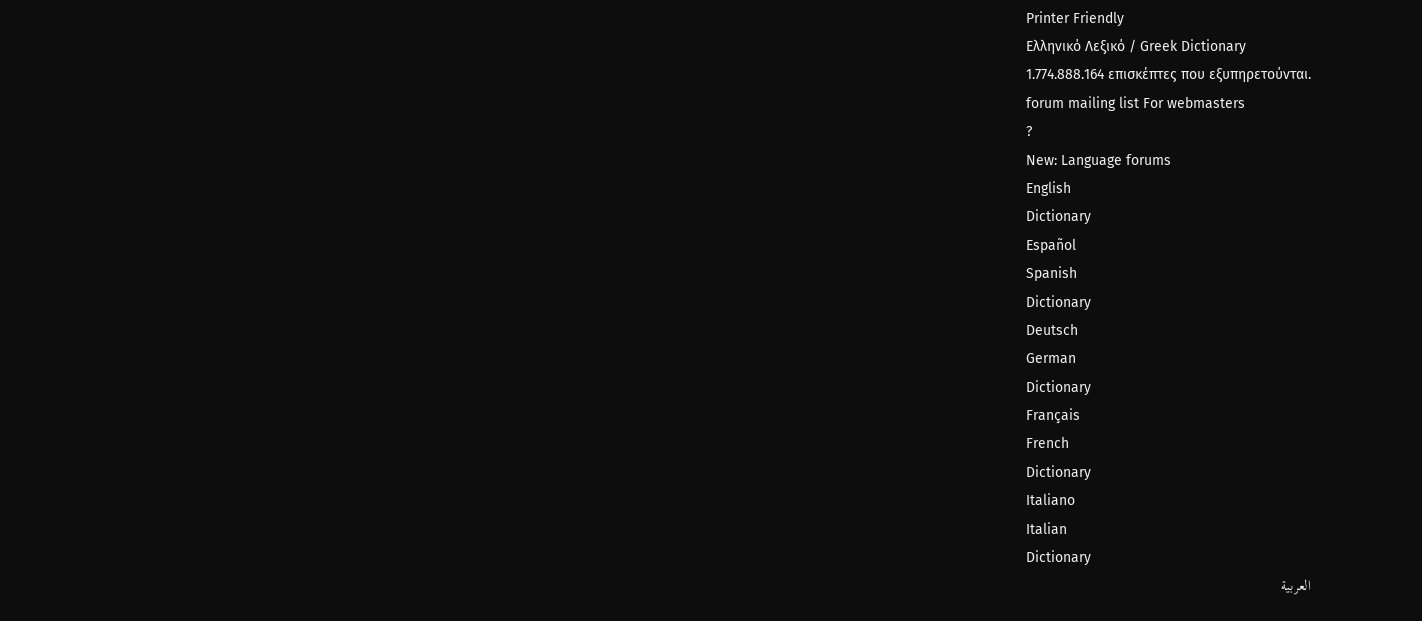Printer Friendly
Ελληνικό Λεξικό / Greek Dictionary
1.774.888.164 επισκέπτες που εξυπηρετούνται.
forum mailing list For webmasters
?
New: Language forums
English
Dictionary
Español
Spanish
Dictionary
Deutsch
German
Dictionary
Français
French
Dictionary
Italiano
Italian
Dictionary
العربية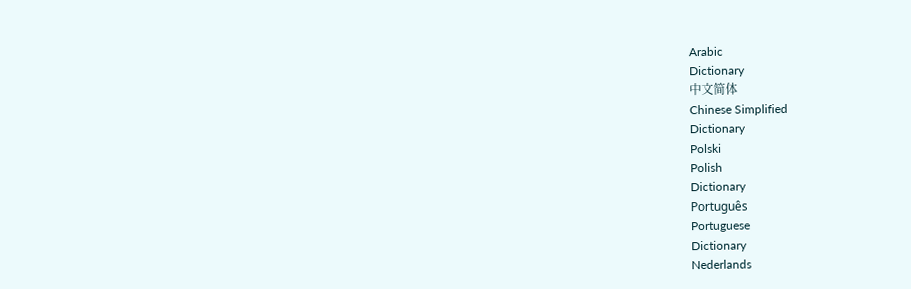Arabic
Dictionary
中文简体
Chinese Simplified
Dictionary
Polski
Polish
Dictionary
Português
Portuguese
Dictionary
Nederlands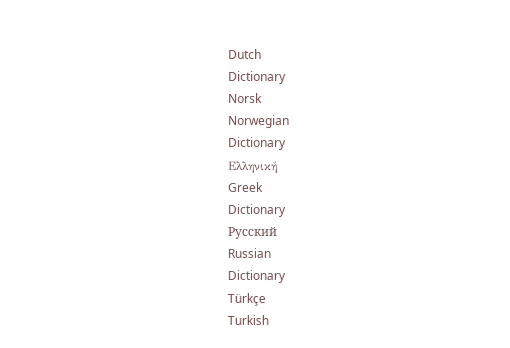Dutch
Dictionary
Norsk
Norwegian
Dictionary
Ελληνική
Greek
Dictionary
Русский
Russian
Dictionary
Türkçe
Turkish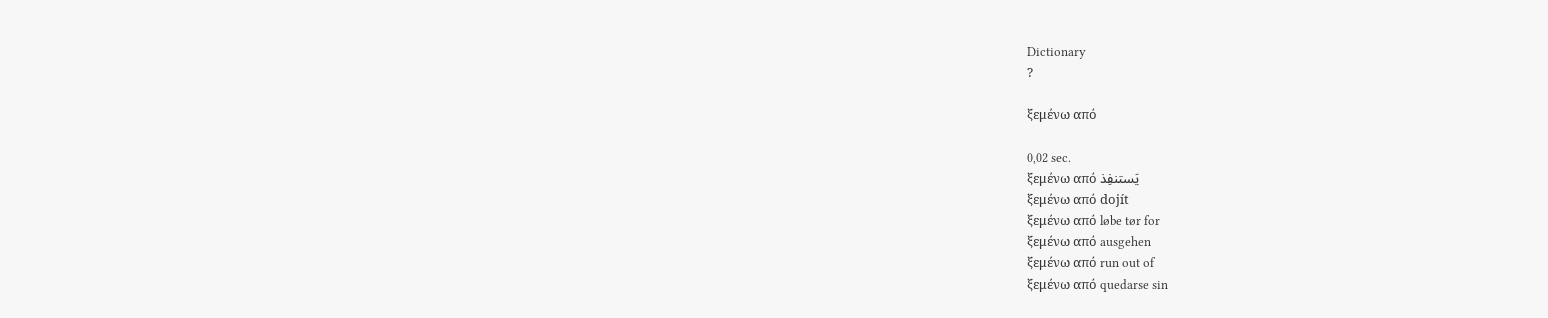Dictionary
?

ξεμένω από

0,02 sec.
ξεμένω από يَستنفِذ
ξεμένω από dojít
ξεμένω από løbe tør for
ξεμένω από ausgehen
ξεμένω από run out of
ξεμένω από quedarse sin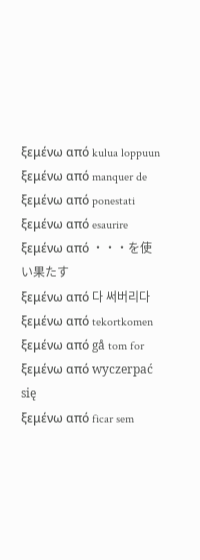ξεμένω από kulua loppuun
ξεμένω από manquer de
ξεμένω από ponestati
ξεμένω από esaurire
ξεμένω από ・・・を使い果たす
ξεμένω από 다 써버리다
ξεμένω από tekortkomen
ξεμένω από gå tom for
ξεμένω από wyczerpać się
ξεμένω από ficar sem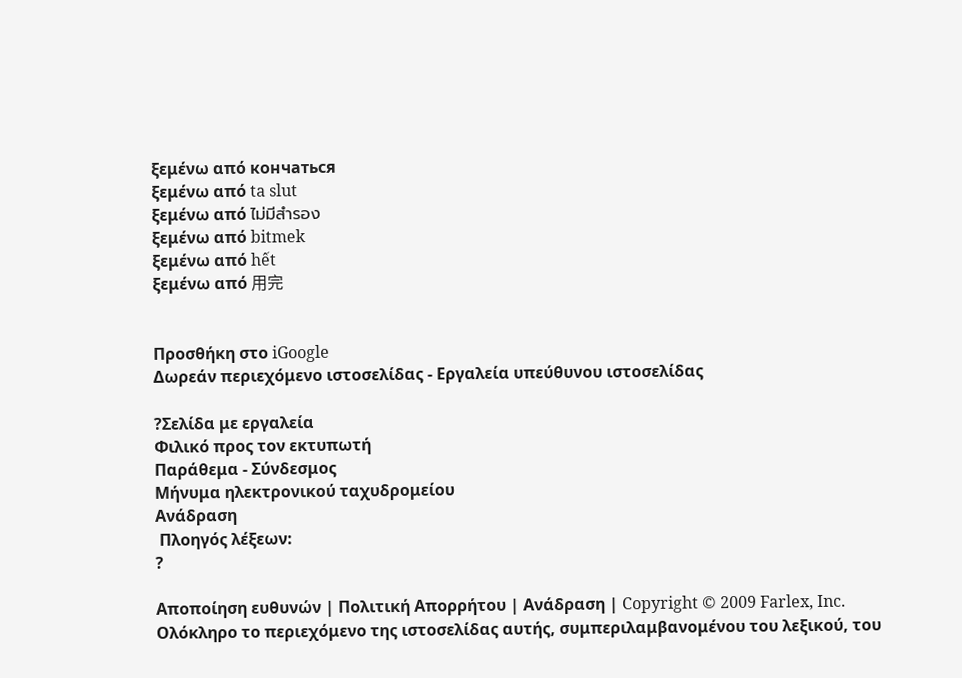ξεμένω από кончаться
ξεμένω από ta slut
ξεμένω από ไม่มีสำรอง
ξεμένω από bitmek
ξεμένω από hết
ξεμένω από 用完


Προσθήκη στο iGoogle
Δωρεάν περιεχόμενο ιστοσελίδας - Εργαλεία υπεύθυνου ιστοσελίδας

?Σελίδα με εργαλεία
Φιλικό προς τον εκτυπωτή
Παράθεμα - Σύνδεσμος
Μήνυμα ηλεκτρονικού ταχυδρομείου
Ανάδραση
 Πλοηγός λέξεων:
?

Αποποίηση ευθυνών | Πολιτική Απορρήτου | Ανάδραση | Copyright © 2009 Farlex, Inc.
Ολόκληρο το περιεχόμενο της ιστοσελίδας αυτής, συμπεριλαμβανομένου του λεξικού, του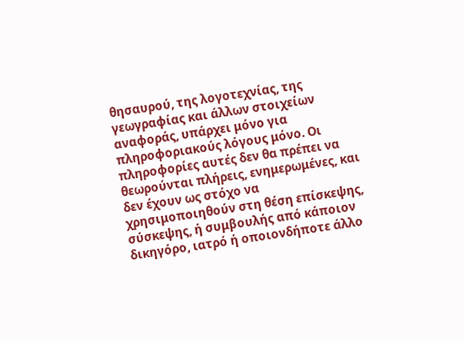θησαυρού, της λογοτεχνίας, της γεωγραφίας και άλλων στοιχείων αναφοράς, υπάρχει μόνο για πληροφοριακούς λόγους μόνο. Οι πληροφορίες αυτές δεν θα πρέπει να θεωρούνται πλήρεις, ενημερωμένες, και δεν έχουν ως στόχο να χρησιμοποιηθούν στη θέση επίσκεψης, σύσκεψης, ή συμβουλής από κάποιον δικηγόρο, ιατρό ή οποιονδήποτε άλλο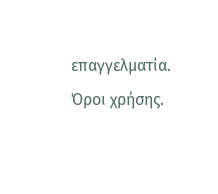επαγγελματία. Όροι χρήσης.